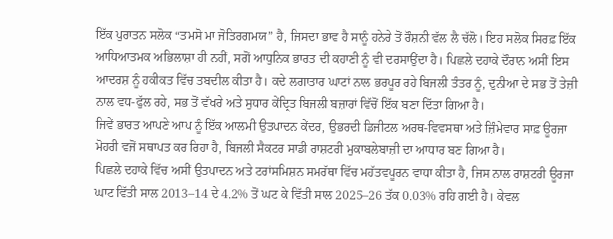ਇੱਕ ਪੁਰਾਤਨ ਸਲੋਕ “ਤਮਸੋ ਮਾ ਜੋਤਿਰਗਮਯ” ਹੈ, ਜਿਸਦਾ ਭਾਵ ਹੈ ਸਾਨੂੰ ਹਨੇਰੇ ਤੋਂ ਰੌਸ਼ਨੀ ਵੱਲ ਲੈ ਚੱਲੋ। ਇਹ ਸਲੋਕ ਸਿਰਫ਼ ਇੱਕ ਆਧਿਆਤਮਕ ਅਭਿਲਾਸ਼ਾ ਹੀ ਨਹੀਂ, ਸਗੋਂ ਆਧੁਨਿਕ ਭਾਰਤ ਦੀ ਕਹਾਣੀ ਨੂੰ ਵੀ ਦਰਸਾਉਂਦਾ ਹੈ। ਪਿਛਲੇ ਦਹਾਕੇ ਦੌਰਾਨ ਅਸੀਂ ਇਸ ਆਦਰਸ਼ ਨੂੰ ਹਕੀਕਤ ਵਿੱਚ ਤਬਦੀਲ ਕੀਤਾ ਹੈ। ਕਦੇ ਲਗਾਤਾਰ ਘਾਟਾਂ ਨਾਲ ਭਰਪੂਰ ਰਹੇ ਬਿਜਲੀ ਤੰਤਰ ਨੂੰ, ਦੁਨੀਆ ਦੇ ਸਭ ਤੋਂ ਤੇਜ਼ੀ ਨਾਲ ਵਧ-ਫੁੱਲ ਰਹੇ, ਸਭ ਤੋਂ ਵੱਖਰੇ ਅਤੇ ਸੁਧਾਰ ਕੇਂਦ੍ਰਿਤ ਬਿਜਲੀ ਬਜ਼ਾਰਾਂ ਵਿੱਚੋਂ ਇੱਕ ਬਣਾ ਦਿੱਤਾ ਗਿਆ ਹੈ।
ਜਿਵੇਂ ਭਾਰਤ ਆਪਣੇ ਆਪ ਨੂੰ ਇੱਕ ਆਲਮੀ ਉਤਪਾਦਨ ਕੇਂਦਰ, ਉਭਰਦੀ ਡਿਜੀਟਲ ਅਰਥ-ਵਿਵਸਥਾ ਅਤੇ ਜ਼ਿੰਮੇਵਾਰ ਸਾਫ਼ ਊਰਜਾ ਮੋਹਰੀ ਵਜੋਂ ਸਥਾਪਤ ਕਰ ਰਿਹਾ ਹੈ, ਬਿਜਲੀ ਸੈਕਟਰ ਸਾਡੀ ਰਾਸ਼ਟਰੀ ਮੁਕਾਬਲੇਬਾਜ਼ੀ ਦਾ ਆਧਾਰ ਬਣ ਗਿਆ ਹੈ।
ਪਿਛਲੇ ਦਹਾਕੇ ਵਿੱਚ ਅਸੀਂ ਉਤਪਾਦਨ ਅਤੇ ਟਰਾਂਸਮਿਸ਼ਨ ਸਮਰੱਥਾ ਵਿੱਚ ਮਹੱਤਵਪੂਰਨ ਵਾਧਾ ਕੀਤਾ ਹੈ, ਜਿਸ ਨਾਲ ਰਾਸ਼ਟਰੀ ਊਰਜਾ ਘਾਟ ਵਿੱਤੀ ਸਾਲ 2013–14 ਦੇ 4.2% ਤੋਂ ਘਟ ਕੇ ਵਿੱਤੀ ਸਾਲ 2025–26 ਤੱਕ 0.03% ਰਹਿ ਗਈ ਹੈ। ਕੇਵਲ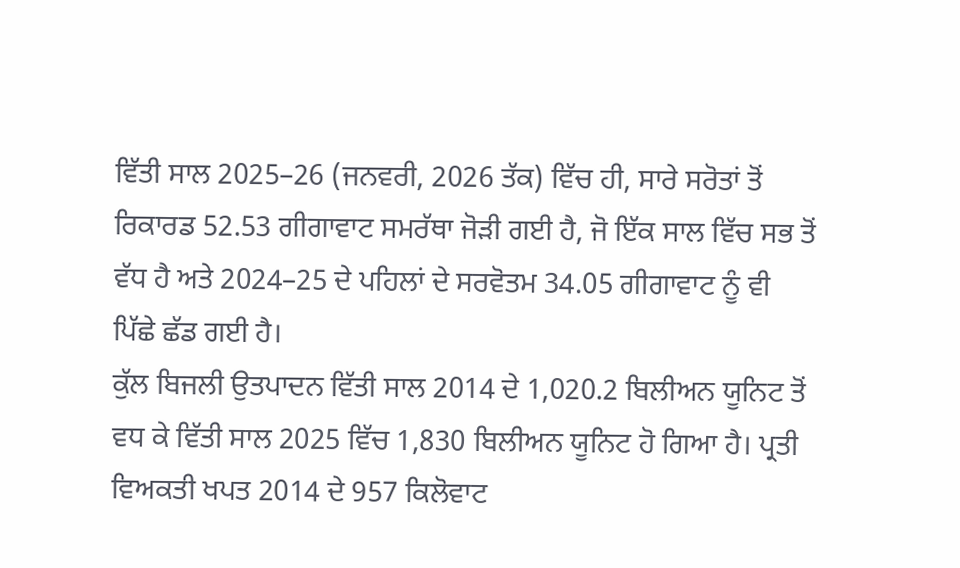ਵਿੱਤੀ ਸਾਲ 2025–26 (ਜਨਵਰੀ, 2026 ਤੱਕ) ਵਿੱਚ ਹੀ, ਸਾਰੇ ਸਰੋਤਾਂ ਤੋਂ ਰਿਕਾਰਡ 52.53 ਗੀਗਾਵਾਟ ਸਮਰੱਥਾ ਜੋੜੀ ਗਈ ਹੈ, ਜੋ ਇੱਕ ਸਾਲ ਵਿੱਚ ਸਭ ਤੋਂ ਵੱਧ ਹੈ ਅਤੇ 2024–25 ਦੇ ਪਹਿਲਾਂ ਦੇ ਸਰਵੋਤਮ 34.05 ਗੀਗਾਵਾਟ ਨੂੰ ਵੀ ਪਿੱਛੇ ਛੱਡ ਗਈ ਹੈ।
ਕੁੱਲ ਬਿਜਲੀ ਉਤਪਾਦਨ ਵਿੱਤੀ ਸਾਲ 2014 ਦੇ 1,020.2 ਬਿਲੀਅਨ ਯੂਨਿਟ ਤੋਂ ਵਧ ਕੇ ਵਿੱਤੀ ਸਾਲ 2025 ਵਿੱਚ 1,830 ਬਿਲੀਅਨ ਯੂਨਿਟ ਹੋ ਗਿਆ ਹੈ। ਪ੍ਰਤੀ ਵਿਅਕਤੀ ਖਪਤ 2014 ਦੇ 957 ਕਿਲੋਵਾਟ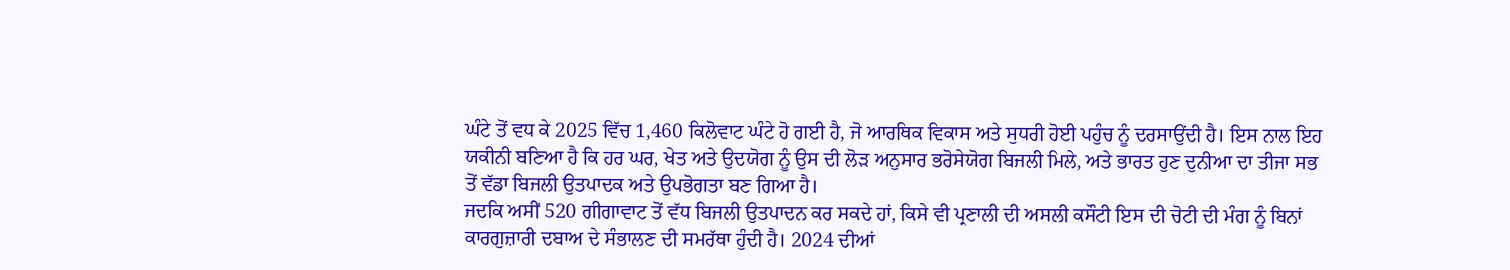ਘੰਟੇ ਤੋਂ ਵਧ ਕੇ 2025 ਵਿੱਚ 1,460 ਕਿਲੋਵਾਟ ਘੰਟੇ ਹੋ ਗਈ ਹੈ, ਜੋ ਆਰਥਿਕ ਵਿਕਾਸ ਅਤੇ ਸੁਧਰੀ ਹੋਈ ਪਹੁੰਚ ਨੂੰ ਦਰਸਾਉਂਦੀ ਹੈ। ਇਸ ਨਾਲ ਇਹ ਯਕੀਨੀ ਬਣਿਆ ਹੈ ਕਿ ਹਰ ਘਰ, ਖੇਤ ਅਤੇ ਉਦਯੋਗ ਨੂੰ ਉਸ ਦੀ ਲੋੜ ਅਨੁਸਾਰ ਭਰੋਸੇਯੋਗ ਬਿਜਲੀ ਮਿਲੇ, ਅਤੇ ਭਾਰਤ ਹੁਣ ਦੁਨੀਆ ਦਾ ਤੀਜਾ ਸਭ ਤੋਂ ਵੱਡਾ ਬਿਜਲੀ ਉਤਪਾਦਕ ਅਤੇ ਉਪਭੋਗਤਾ ਬਣ ਗਿਆ ਹੈ।
ਜਦਕਿ ਅਸੀਂ 520 ਗੀਗਾਵਾਟ ਤੋਂ ਵੱਧ ਬਿਜਲੀ ਉਤਪਾਦਨ ਕਰ ਸਕਦੇ ਹਾਂ, ਕਿਸੇ ਵੀ ਪ੍ਰਣਾਲੀ ਦੀ ਅਸਲੀ ਕਸੌਟੀ ਇਸ ਦੀ ਚੋਟੀ ਦੀ ਮੰਗ ਨੂੰ ਬਿਨਾਂ ਕਾਰਗੁਜ਼ਾਰੀ ਦਬਾਅ ਦੇ ਸੰਭਾਲਣ ਦੀ ਸਮਰੱਥਾ ਹੁੰਦੀ ਹੈ। 2024 ਦੀਆਂ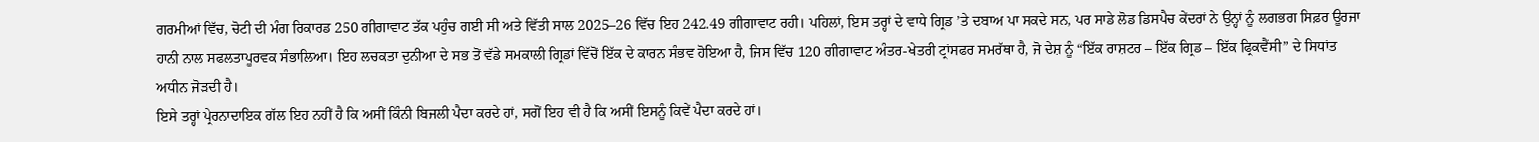ਗਰਮੀਆਂ ਵਿੱਚ, ਚੋਟੀ ਦੀ ਮੰਗ ਰਿਕਾਰਡ 250 ਗੀਗਾਵਾਟ ਤੱਕ ਪਹੁੰਚ ਗਈ ਸੀ ਅਤੇ ਵਿੱਤੀ ਸਾਲ 2025–26 ਵਿੱਚ ਇਹ 242.49 ਗੀਗਾਵਾਟ ਰਹੀ। ਪਹਿਲਾਂ, ਇਸ ਤਰ੍ਹਾਂ ਦੇ ਵਾਧੇ ਗ੍ਰਿਡ ’ਤੇ ਦਬਾਅ ਪਾ ਸਕਦੇ ਸਨ, ਪਰ ਸਾਡੇ ਲੋਡ ਡਿਸਪੈਚ ਕੇਂਦਰਾਂ ਨੇ ਉਨ੍ਹਾਂ ਨੂੰ ਲਗਭਗ ਸਿਫ਼ਰ ਊਰਜਾ ਹਾਨੀ ਨਾਲ ਸਫਲਤਾਪੂਰਵਕ ਸੰਭਾਲਿਆ। ਇਹ ਲਚਕਤਾ ਦੁਨੀਆ ਦੇ ਸਭ ਤੋਂ ਵੱਡੇ ਸਮਕਾਲੀ ਗ੍ਰਿਡਾਂ ਵਿੱਚੋਂ ਇੱਕ ਦੇ ਕਾਰਨ ਸੰਭਵ ਹੋਇਆ ਹੈ, ਜਿਸ ਵਿੱਚ 120 ਗੀਗਾਵਾਟ ਅੰਤਰ-ਖੇਤਰੀ ਟ੍ਰਾਂਸਫਰ ਸਮਰੱਥਾ ਹੈ, ਜੋ ਦੇਸ਼ ਨੂੰ “ਇੱਕ ਰਾਸ਼ਟਰ – ਇੱਕ ਗ੍ਰਿਡ – ਇੱਕ ਫ੍ਰਿਕਵੈਂਸੀ” ਦੇ ਸਿਧਾਂਤ ਅਧੀਨ ਜੋੜਦੀ ਹੈ।
ਇਸੇ ਤਰ੍ਹਾਂ ਪ੍ਰੇਰਨਾਦਾਇਕ ਗੱਲ ਇਹ ਨਹੀਂ ਹੈ ਕਿ ਅਸੀਂ ਕਿੰਨੀ ਬਿਜਲੀ ਪੈਦਾ ਕਰਦੇ ਹਾਂ, ਸਗੋਂ ਇਹ ਵੀ ਹੈ ਕਿ ਅਸੀਂ ਇਸਨੂੰ ਕਿਵੇਂ ਪੈਦਾ ਕਰਦੇ ਹਾਂ।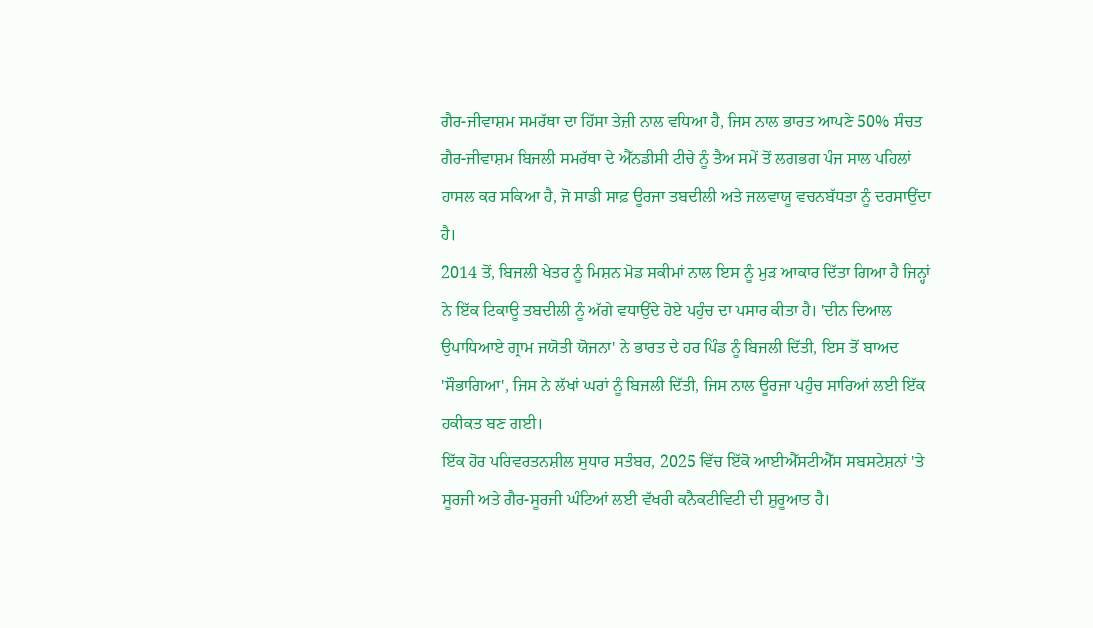ਗੈਰ-ਜੀਵਾਸ਼ਮ ਸਮਰੱਥਾ ਦਾ ਹਿੱਸਾ ਤੇਜ਼ੀ ਨਾਲ ਵਧਿਆ ਹੈ, ਜਿਸ ਨਾਲ ਭਾਰਤ ਆਪਣੇ 50% ਸੰਚਤ ਗੈਰ-ਜੀਵਾਸ਼ਮ ਬਿਜਲੀ ਸਮਰੱਥਾ ਦੇ ਐੱਨਡੀਸੀ ਟੀਚੇ ਨੂੰ ਤੈਅ ਸਮੇਂ ਤੋਂ ਲਗਭਗ ਪੰਜ ਸਾਲ ਪਹਿਲਾਂ ਹਾਸਲ ਕਰ ਸਕਿਆ ਹੈ, ਜੋ ਸਾਡੀ ਸਾਫ਼ ਊਰਜਾ ਤਬਦੀਲੀ ਅਤੇ ਜਲਵਾਯੂ ਵਚਨਬੱਧਤਾ ਨੂੰ ਦਰਸਾਉਂਦਾ ਹੈ।
2014 ਤੋਂ, ਬਿਜਲੀ ਖੇਤਰ ਨੂੰ ਮਿਸ਼ਨ ਮੋਡ ਸਕੀਮਾਂ ਨਾਲ ਇਸ ਨੂੰ ਮੁੜ ਆਕਾਰ ਦਿੱਤਾ ਗਿਆ ਹੈ ਜਿਨ੍ਹਾਂ ਨੇ ਇੱਕ ਟਿਕਾਊ ਤਬਦੀਲੀ ਨੂੰ ਅੱਗੇ ਵਧਾਉਂਦੇ ਹੋਏ ਪਹੁੰਚ ਦਾ ਪਸਾਰ ਕੀਤਾ ਹੈ। 'ਦੀਨ ਦਿਆਲ ਉਪਾਧਿਆਏ ਗ੍ਰਾਮ ਜਯੋਤੀ ਯੋਜਨਾ' ਨੇ ਭਾਰਤ ਦੇ ਹਰ ਪਿੰਡ ਨੂੰ ਬਿਜਲੀ ਦਿੱਤੀ, ਇਸ ਤੋਂ ਬਾਅਦ 'ਸੌਭਾਗਿਆ', ਜਿਸ ਨੇ ਲੱਖਾਂ ਘਰਾਂ ਨੂੰ ਬਿਜਲੀ ਦਿੱਤੀ, ਜਿਸ ਨਾਲ ਊਰਜਾ ਪਹੁੰਚ ਸਾਰਿਆਂ ਲਈ ਇੱਕ ਹਕੀਕਤ ਬਣ ਗਈ।
ਇੱਕ ਹੋਰ ਪਰਿਵਰਤਨਸ਼ੀਲ ਸੁਧਾਰ ਸਤੰਬਰ, 2025 ਵਿੱਚ ਇੱਕੋ ਆਈਐੱਸਟੀਐੱਸ ਸਬਸਟੇਸ਼ਨਾਂ 'ਤੇ ਸੂਰਜੀ ਅਤੇ ਗੈਰ-ਸੂਰਜੀ ਘੰਟਿਆਂ ਲਈ ਵੱਖਰੀ ਕਨੈਕਟੀਵਿਟੀ ਦੀ ਸ਼ੁਰੂਆਤ ਹੈ।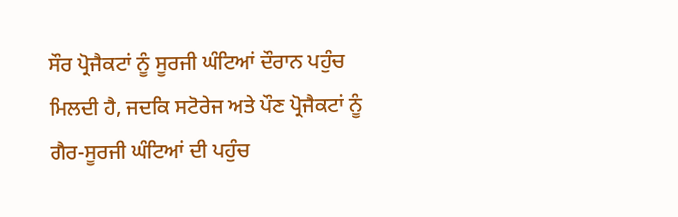ਸੌਰ ਪ੍ਰੋਜੈਕਟਾਂ ਨੂੰ ਸੂਰਜੀ ਘੰਟਿਆਂ ਦੌਰਾਨ ਪਹੁੰਚ ਮਿਲਦੀ ਹੈ, ਜਦਕਿ ਸਟੋਰੇਜ ਅਤੇ ਪੌਣ ਪ੍ਰੋਜੈਕਟਾਂ ਨੂੰ ਗੈਰ-ਸੂਰਜੀ ਘੰਟਿਆਂ ਦੀ ਪਹੁੰਚ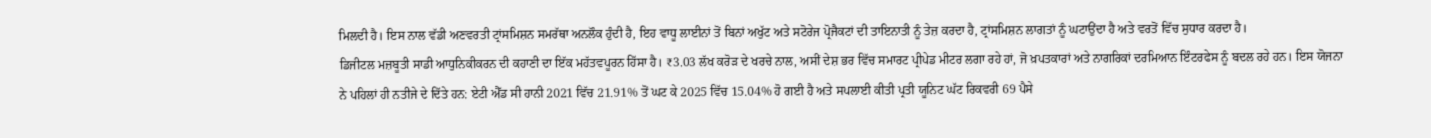ਮਿਲਦੀ ਹੈ। ਇਸ ਨਾਲ ਵੱਡੀ ਅਣਵਰਤੀ ਟ੍ਰਾਂਸਮਿਸ਼ਨ ਸਮਰੱਥਾ ਅਨਲੌਕ ਹੁੰਦੀ ਹੈ, ਇਹ ਵਾਧੂ ਲਾਈਨਾਂ ਤੋਂ ਬਿਨਾਂ ਅਖੁੱਟ ਅਤੇ ਸਟੋਰੇਜ ਪ੍ਰੋਜੈਕਟਾਂ ਦੀ ਤਾਇਨਾਤੀ ਨੂੰ ਤੇਜ਼ ਕਰਦਾ ਹੈ, ਟ੍ਰਾਂਸਮਿਸ਼ਨ ਲਾਗਤਾਂ ਨੂੰ ਘਟਾਉਂਦਾ ਹੈ ਅਤੇ ਵਰਤੋਂ ਵਿੱਚ ਸੁਧਾਰ ਕਰਦਾ ਹੈ।
ਡਿਜੀਟਲ ਮਜ਼ਬੂਤੀ ਸਾਡੀ ਆਧੁਨਿਕੀਕਰਨ ਦੀ ਕਹਾਣੀ ਦਾ ਇੱਕ ਮਹੱਤਵਪੂਰਨ ਹਿੱਸਾ ਹੈ। ₹3.03 ਲੱਖ ਕਰੋੜ ਦੇ ਖਰਚੇ ਨਾਲ, ਅਸੀਂ ਦੇਸ਼ ਭਰ ਵਿੱਚ ਸਮਾਰਟ ਪ੍ਰੀਪੇਡ ਮੀਟਰ ਲਗਾ ਰਹੇ ਹਾਂ, ਜੋ ਖ਼ਪਤਕਾਰਾਂ ਅਤੇ ਨਾਗਰਿਕਾਂ ਦਰਮਿਆਨ ਇੰਟਰਫੇਸ ਨੂੰ ਬਦਲ ਰਹੇ ਹਨ। ਇਸ ਯੋਜਨਾ ਨੇ ਪਹਿਲਾਂ ਹੀ ਨਤੀਜੇ ਦੇ ਦਿੱਤੇ ਹਨ: ਏਟੀ ਐੱਡ ਸੀ ਹਾਨੀ 2021 ਵਿੱਚ 21.91% ਤੋਂ ਘਟ ਕੇ 2025 ਵਿੱਚ 15.04% ਹੋ ਗਈ ਹੈ ਅਤੇ ਸਪਲਾਈ ਕੀਤੀ ਪ੍ਰਤੀ ਯੂਨਿਟ ਘੱਟ ਰਿਕਵਰੀ 69 ਪੈਸੇ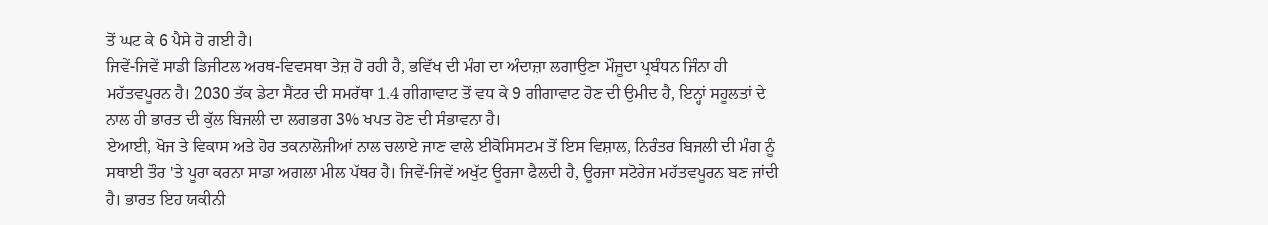ਤੋਂ ਘਟ ਕੇ 6 ਪੈਸੇ ਹੋ ਗਈ ਹੈ।
ਜਿਵੇਂ-ਜਿਵੇਂ ਸਾਡੀ ਡਿਜੀਟਲ ਅਰਥ-ਵਿਵਸਥਾ ਤੇਜ਼ ਹੋ ਰਹੀ ਹੈ, ਭਵਿੱਖ ਦੀ ਮੰਗ ਦਾ ਅੰਦਾਜ਼ਾ ਲਗਾਉਣਾ ਮੌਜੂਦਾ ਪ੍ਰਬੰਧਨ ਜਿੰਨਾ ਹੀ ਮਹੱਤਵਪੂਰਨ ਹੈ। 2030 ਤੱਕ ਡੇਟਾ ਸੈਂਟਰ ਦੀ ਸਮਰੱਥਾ 1.4 ਗੀਗਾਵਾਟ ਤੋਂ ਵਧ ਕੇ 9 ਗੀਗਾਵਾਟ ਹੋਣ ਦੀ ਉਮੀਦ ਹੈ, ਇਨ੍ਹਾਂ ਸਹੂਲਤਾਂ ਦੇ ਨਾਲ ਹੀ ਭਾਰਤ ਦੀ ਕੁੱਲ ਬਿਜਲੀ ਦਾ ਲਗਭਗ 3% ਖਪਤ ਹੋਣ ਦੀ ਸੰਭਾਵਨਾ ਹੈ।
ਏਆਈ, ਖੋਜ ਤੇ ਵਿਕਾਸ ਅਤੇ ਹੋਰ ਤਕਨਾਲੋਜੀਆਂ ਨਾਲ ਚਲਾਏ ਜਾਣ ਵਾਲੇ ਈਕੋਸਿਸਟਮ ਤੋਂ ਇਸ ਵਿਸ਼ਾਲ, ਨਿਰੰਤਰ ਬਿਜਲੀ ਦੀ ਮੰਗ ਨੂੰ ਸਥਾਈ ਤੌਰ 'ਤੇ ਪੂਰਾ ਕਰਨਾ ਸਾਡਾ ਅਗਲਾ ਮੀਲ ਪੱਥਰ ਹੈ। ਜਿਵੇਂ-ਜਿਵੇਂ ਅਖੁੱਟ ਊਰਜਾ ਫੈਲਦੀ ਹੈ, ਊਰਜਾ ਸਟੋਰੇਜ ਮਹੱਤਵਪੂਰਨ ਬਣ ਜਾਂਦੀ ਹੈ। ਭਾਰਤ ਇਹ ਯਕੀਨੀ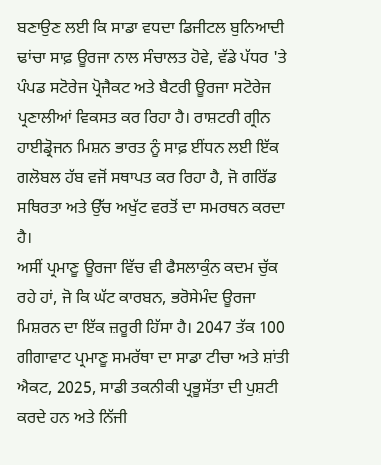ਬਣਾਉਣ ਲਈ ਕਿ ਸਾਡਾ ਵਧਦਾ ਡਿਜੀਟਲ ਬੁਨਿਆਦੀ ਢਾਂਚਾ ਸਾਫ਼ ਊਰਜਾ ਨਾਲ ਸੰਚਾਲਤ ਹੋਵੇ, ਵੱਡੇ ਪੱਧਰ 'ਤੇ ਪੰਪਡ ਸਟੋਰੇਜ ਪ੍ਰੋਜੈਕਟ ਅਤੇ ਬੈਟਰੀ ਊਰਜਾ ਸਟੋਰੇਜ ਪ੍ਰਣਾਲੀਆਂ ਵਿਕਸਤ ਕਰ ਰਿਹਾ ਹੈ। ਰਾਸ਼ਟਰੀ ਗ੍ਰੀਨ ਹਾਈਡ੍ਰੋਜਨ ਮਿਸ਼ਨ ਭਾਰਤ ਨੂੰ ਸਾਫ਼ ਈਂਧਨ ਲਈ ਇੱਕ ਗਲੋਬਲ ਹੱਬ ਵਜੋਂ ਸਥਾਪਤ ਕਰ ਰਿਹਾ ਹੈ, ਜੋ ਗਰਿੱਡ ਸਥਿਰਤਾ ਅਤੇ ਉੱਚ ਅਖੁੱਟ ਵਰਤੋਂ ਦਾ ਸਮਰਥਨ ਕਰਦਾ ਹੈ।
ਅਸੀਂ ਪ੍ਰਮਾਣੂ ਊਰਜਾ ਵਿੱਚ ਵੀ ਫੈਸਲਾਕੁੰਨ ਕਦਮ ਚੁੱਕ ਰਹੇ ਹਾਂ, ਜੋ ਕਿ ਘੱਟ ਕਾਰਬਨ, ਭਰੋਸੇਮੰਦ ਊਰਜਾ ਮਿਸ਼ਰਨ ਦਾ ਇੱਕ ਜ਼ਰੂਰੀ ਹਿੱਸਾ ਹੈ। 2047 ਤੱਕ 100 ਗੀਗਾਵਾਟ ਪ੍ਰਮਾਣੂ ਸਮਰੱਥਾ ਦਾ ਸਾਡਾ ਟੀਚਾ ਅਤੇ ਸ਼ਾਂਤੀ ਐਕਟ, 2025, ਸਾਡੀ ਤਕਨੀਕੀ ਪ੍ਰਭੂਸੱਤਾ ਦੀ ਪੁਸ਼ਟੀ ਕਰਦੇ ਹਨ ਅਤੇ ਨਿੱਜੀ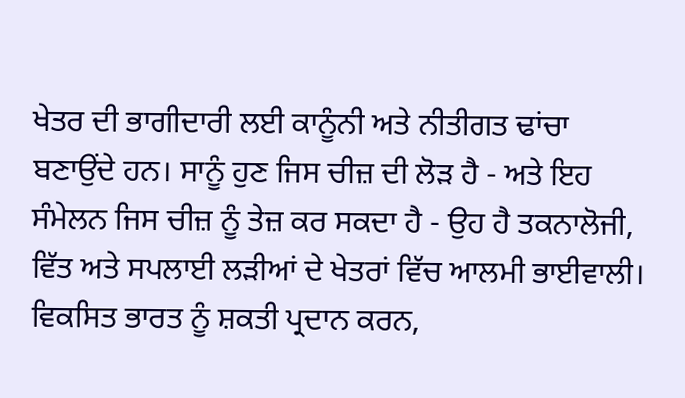ਖੇਤਰ ਦੀ ਭਾਗੀਦਾਰੀ ਲਈ ਕਾਨੂੰਨੀ ਅਤੇ ਨੀਤੀਗਤ ਢਾਂਚਾ ਬਣਾਉਂਦੇ ਹਨ। ਸਾਨੂੰ ਹੁਣ ਜਿਸ ਚੀਜ਼ ਦੀ ਲੋੜ ਹੈ - ਅਤੇ ਇਹ ਸੰਮੇਲਨ ਜਿਸ ਚੀਜ਼ ਨੂੰ ਤੇਜ਼ ਕਰ ਸਕਦਾ ਹੈ - ਉਹ ਹੈ ਤਕਨਾਲੋਜੀ, ਵਿੱਤ ਅਤੇ ਸਪਲਾਈ ਲੜੀਆਂ ਦੇ ਖੇਤਰਾਂ ਵਿੱਚ ਆਲਮੀ ਭਾਈਵਾਲੀ।
ਵਿਕਸਿਤ ਭਾਰਤ ਨੂੰ ਸ਼ਕਤੀ ਪ੍ਰਦਾਨ ਕਰਨ,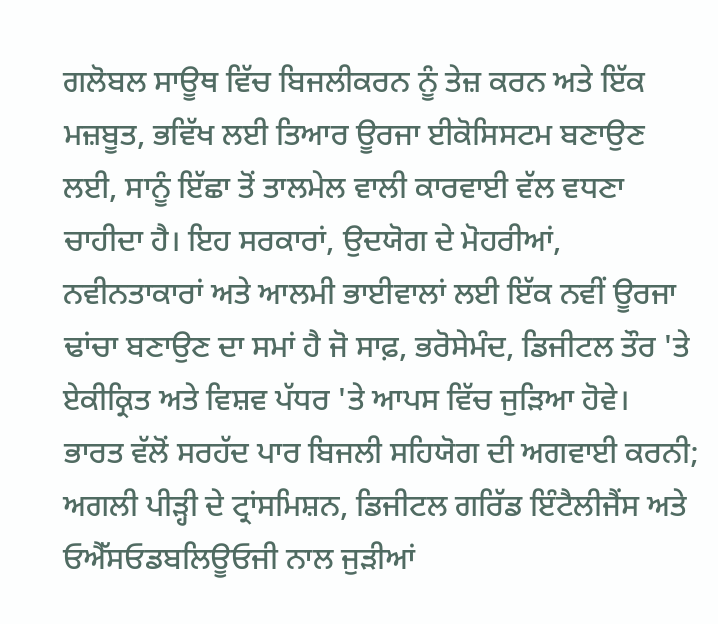ਗਲੋਬਲ ਸਾਊਥ ਵਿੱਚ ਬਿਜਲੀਕਰਨ ਨੂੰ ਤੇਜ਼ ਕਰਨ ਅਤੇ ਇੱਕ ਮਜ਼ਬੂਤ, ਭਵਿੱਖ ਲਈ ਤਿਆਰ ਊਰਜਾ ਈਕੋਸਿਸਟਮ ਬਣਾਉਣ ਲਈ, ਸਾਨੂੰ ਇੱਛਾ ਤੋਂ ਤਾਲਮੇਲ ਵਾਲੀ ਕਾਰਵਾਈ ਵੱਲ ਵਧਣਾ ਚਾਹੀਦਾ ਹੈ। ਇਹ ਸਰਕਾਰਾਂ, ਉਦਯੋਗ ਦੇ ਮੋਹਰੀਆਂ, ਨਵੀਨਤਾਕਾਰਾਂ ਅਤੇ ਆਲਮੀ ਭਾਈਵਾਲਾਂ ਲਈ ਇੱਕ ਨਵੀਂ ਊਰਜਾ ਢਾਂਚਾ ਬਣਾਉਣ ਦਾ ਸਮਾਂ ਹੈ ਜੋ ਸਾਫ਼, ਭਰੋਸੇਮੰਦ, ਡਿਜੀਟਲ ਤੌਰ 'ਤੇ ਏਕੀਕ੍ਰਿਤ ਅਤੇ ਵਿਸ਼ਵ ਪੱਧਰ 'ਤੇ ਆਪਸ ਵਿੱਚ ਜੁੜਿਆ ਹੋਵੇ।
ਭਾਰਤ ਵੱਲੋਂ ਸਰਹੱਦ ਪਾਰ ਬਿਜਲੀ ਸਹਿਯੋਗ ਦੀ ਅਗਵਾਈ ਕਰਨੀ; ਅਗਲੀ ਪੀੜ੍ਹੀ ਦੇ ਟ੍ਰਾਂਸਮਿਸ਼ਨ, ਡਿਜੀਟਲ ਗਰਿੱਡ ਇੰਟੈਲੀਜੈਂਸ ਅਤੇ ਓਐੱਸਓਡਬਲਿਊਓਜੀ ਨਾਲ ਜੁੜੀਆਂ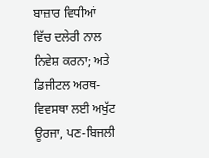ਬਾਜ਼ਾਰ ਵਿਧੀਆਂ ਵਿੱਚ ਦਲੇਰੀ ਨਾਲ ਨਿਵੇਸ਼ ਕਰਨਾ; ਅਤੇ ਡਿਜੀਟਲ ਅਰਥ-ਵਿਵਸਥਾ ਲਈ ਅਖੁੱਟ ਊਰਜਾ, ਪਣ-ਬਿਜਲੀ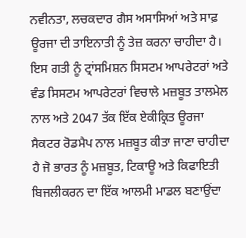ਨਵੀਨਤਾ, ਲਚਕਦਾਰ ਗੈਸ ਅਸਾਸਿਆਂ ਅਤੇ ਸਾਫ਼ ਊਰਜਾ ਦੀ ਤਾਇਨਾਤੀ ਨੂੰ ਤੇਜ਼ ਕਰਨਾ ਚਾਹੀਦਾ ਹੈ। ਇਸ ਗਤੀ ਨੂੰ ਟ੍ਰਾਂਸਮਿਸ਼ਨ ਸਿਸਟਮ ਆਪਰੇਟਰਾਂ ਅਤੇ ਵੰਡ ਸਿਸਟਮ ਆਪਰੇਟਰਾਂ ਵਿਚਾਲੇ ਮਜ਼ਬੂਤ ਤਾਲਮੇਲ ਨਾਲ ਅਤੇ 2047 ਤੱਕ ਇੱਕ ਏਕੀਕ੍ਰਿਤ ਊਰਜਾ ਸੈਕਟਰ ਰੋਡਮੈਪ ਨਾਲ ਮਜ਼ਬੂਤ ਕੀਤਾ ਜਾਣਾ ਚਾਹੀਦਾ ਹੈ ਜੋ ਭਾਰਤ ਨੂੰ ਮਜ਼ਬੂਤ, ਟਿਕਾਊ ਅਤੇ ਕਿਫਾਇਤੀ ਬਿਜਲੀਕਰਨ ਦਾ ਇੱਕ ਆਲਮੀ ਮਾਡਲ ਬਣਾਉਂਦਾ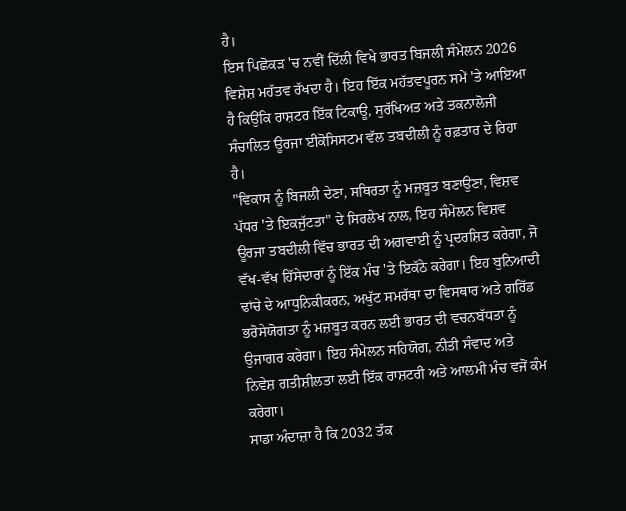ਹੈ।
ਇਸ ਪਿਛੋਕੜ 'ਚ ਨਵੀਂ ਦਿੱਲੀ ਵਿਖੇ ਭਾਰਤ ਬਿਜਲੀ ਸੰਮੇਲਨ 2026 ਵਿਸ਼ੇਸ਼ ਮਹੱਤਵ ਰੱਖਦਾ ਹੈ। ਇਹ ਇੱਕ ਮਹੱਤਵਪੂਰਨ ਸਮੇਂ 'ਤੇ ਆਇਆ ਹੈ ਕਿਉਂਕਿ ਰਾਸ਼ਟਰ ਇੱਕ ਟਿਕਾਊ, ਸੁਰੱਖਿਅਤ ਅਤੇ ਤਕਨਾਲੋਜੀ ਸੰਚਾਲਿਤ ਊਰਜਾ ਈਕੋਸਿਸਟਮ ਵੱਲ ਤਬਦੀਲੀ ਨੂੰ ਰਫ਼ਤਾਰ ਦੇ ਰਿਹਾ ਹੈ।
"ਵਿਕਾਸ ਨੂੰ ਬਿਜਲੀ ਦੇਣਾ, ਸਥਿਰਤਾ ਨੂੰ ਮਜ਼ਬੂਤ ਬਣਾਉਣਾ, ਵਿਸ਼ਵ ਪੱਧਰ 'ਤੇ ਇਕਜੁੱਟਤਾ" ਦੇ ਸਿਰਲੇਖ ਨਾਲ, ਇਹ ਸੰਮੇਲਨ ਵਿਸ਼ਵ ਊਰਜਾ ਤਬਦੀਲੀ ਵਿੱਚ ਭਾਰਤ ਦੀ ਅਗਵਾਈ ਨੂੰ ਪ੍ਰਦਰਸ਼ਿਤ ਕਰੇਗਾ, ਜੋ ਵੱਖ-ਵੱਖ ਹਿੱਸੇਦਾਰਾਂ ਨੂੰ ਇੱਕ ਮੰਚ 'ਤੇ ਇਕੱਠੇ ਕਰੇਗਾ। ਇਹ ਬੁਨਿਆਦੀ ਢਾਂਚੇ ਦੇ ਆਧੁਨਿਕੀਕਰਨ, ਅਖੁੱਟ ਸਮਰੱਥਾ ਦਾ ਵਿਸਥਾਰ ਅਤੇ ਗਰਿੱਡ ਭਰੋਸੇਯੋਗਤਾ ਨੂੰ ਮਜ਼ਬੂਤ ਕਰਨ ਲਈ ਭਾਰਤ ਦੀ ਵਚਨਬੱਧਤਾ ਨੂੰ ਉਜਾਗਰ ਕਰੇਗਾ। ਇਹ ਸੰਮੇਲਨ ਸਹਿਯੋਗ, ਨੀਤੀ ਸੰਵਾਦ ਅਤੇ ਨਿਵੇਸ਼ ਗਤੀਸ਼ੀਲਤਾ ਲਈ ਇੱਕ ਰਾਸ਼ਟਰੀ ਅਤੇ ਆਲਮੀ ਮੰਚ ਵਜੋਂ ਕੰਮ ਕਰੇਗਾ।
ਸਾਡਾ ਅੰਦਾਜ਼ਾ ਹੈ ਕਿ 2032 ਤੱਕ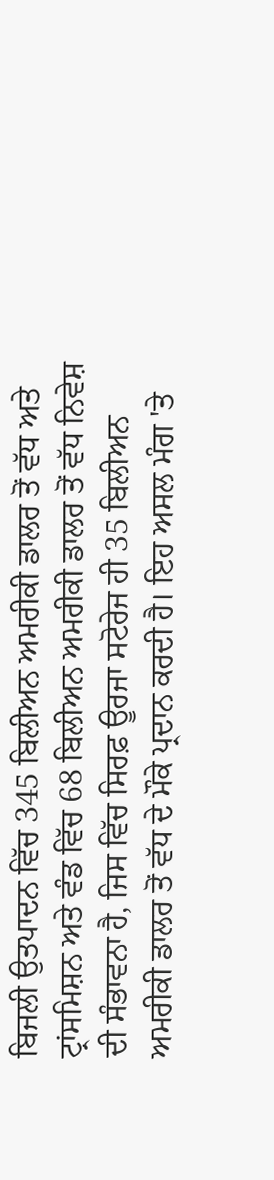ਬਿਜਲੀ ਉਤਪਾਦਨ ਵਿੱਚ 345 ਬਿਲੀਅਨ ਅਮਰੀਕੀ ਡਾਲਰ ਤੋਂ ਵੱਧ ਅਤੇ ਟ੍ਰਾਂਸਮਿਸ਼ਨ ਅਤੇ ਵੰਡ ਵਿੱਚ 68 ਬਿਲੀਅਨ ਅਮਰੀਕੀ ਡਾਲਰ ਤੋਂ ਵੱਧ ਨਿਵੇਸ਼ ਦੀ ਸੰਭਾਵਨਾ ਹੈ, ਜਿਸ ਵਿੱਚ ਸਿਰਫ਼ ਊਰਜਾ ਸਟੋਰੇਜ ਹੀ 35 ਬਿਲੀਅਨ ਅਮਰੀਕੀ ਡਾਲਰ ਤੋਂ ਵੱਧ ਦੇ ਮੌਕੇ ਪ੍ਰਦਾਨ ਕਰਦੀ ਹੈ। ਇਹ ਅਸਲ ਮੰਗ 'ਤੇ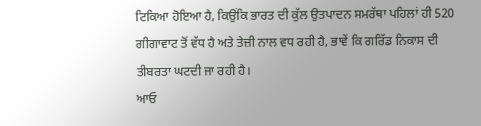ਟਿਕਿਆ ਹੋਇਆ ਹੈ, ਕਿਉਂਕਿ ਭਾਰਤ ਦੀ ਕੁੱਲ ਉਤਪਾਦਨ ਸਮਰੱਥਾ ਪਹਿਲਾਂ ਹੀ 520 ਗੀਗਾਵਾਟ ਤੋਂ ਵੱਧ ਹੈ ਅਤੇ ਤੇਜ਼ੀ ਨਾਲ ਵਧ ਰਹੀ ਹੈ, ਭਾਵੇਂ ਕਿ ਗਰਿੱਡ ਨਿਕਾਸ ਦੀ ਤੀਬਰਤਾ ਘਟਦੀ ਜਾ ਰਹੀ ਹੈ।
ਆਓ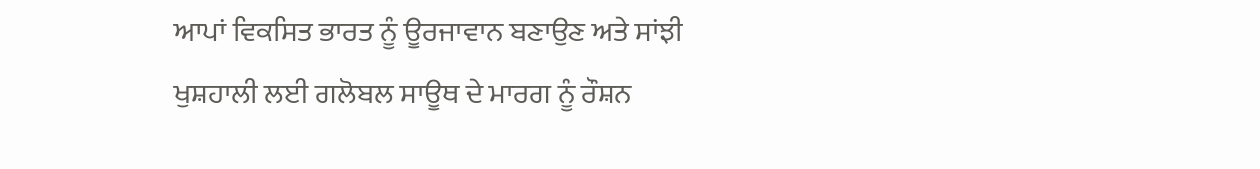ਆਪਾਂ ਵਿਕਸਿਤ ਭਾਰਤ ਨੂੰ ਊਰਜਾਵਾਨ ਬਣਾਉਣ ਅਤੇ ਸਾਂਝੀ ਖੁਸ਼ਹਾਲੀ ਲਈ ਗਲੋਬਲ ਸਾਊਥ ਦੇ ਮਾਰਗ ਨੂੰ ਰੌਸ਼ਨ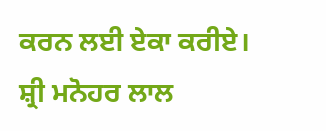ਕਰਨ ਲਈ ਏਕਾ ਕਰੀਏ।
ਸ਼੍ਰੀ ਮਨੋਹਰ ਲਾਲ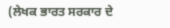(ਲੇਖਕ ਭਾਰਤ ਸਰਕਾਰ ਦੇ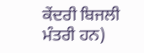ਕੇਂਦਰੀ ਬਿਜਲੀ ਮੰਤਰੀ ਹਨ)